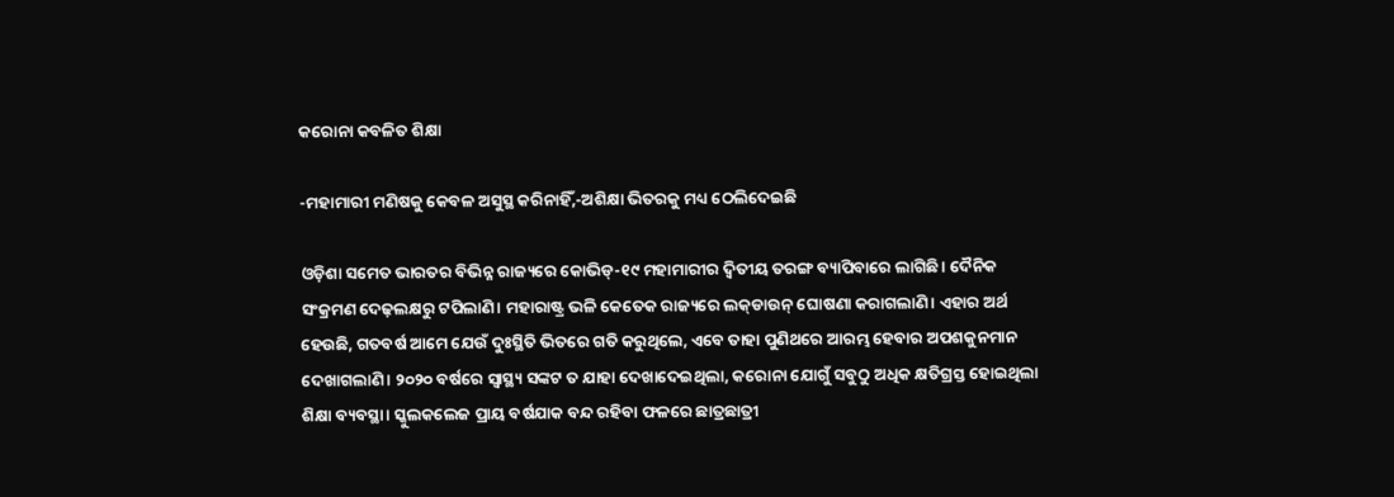କରୋନା କବଳିତ ଶିକ୍ଷା

-ମହାମାରୀ ମଣିଷକୁ କେବଳ ଅସୁସ୍ଥ କରିନାହିଁ,-ଅଶିକ୍ଷା ଭିତରକୁ ମଧ୍ୟ ଠେଲିଦେଇଛି

ଓଡ଼ିଶା ସମେତ ଭାରତର ବିଭିନ୍ନ ରାଜ୍ୟରେ କୋଭିଡ୍‌-୧୯ ମହାମାରୀର ଦ୍ବିତୀୟ ତରଙ୍ଗ ବ୍ୟାପିବାରେ ଲାଗିଛି। ଦୈନିକ ସଂକ୍ରମଣ ଦେଢ଼ଲକ୍ଷରୁ ଟପିଲାଣି। ମହାରାଷ୍ଟ୍ର ଭଳି କେତେକ ରାଜ୍ୟରେ ଲକ୍‌ଡାଉନ୍‌ ଘୋଷଣା କରାଗଲାଣି। ଏହାର ଅର୍ଥ ହେଉଛି, ଗତବର୍ଷ ଆମେ ଯେଉଁ ଦୁଃସ୍ଥିତି ଭିତରେ ଗତି କରୁଥିଲେ, ଏବେ ତାହା ପୁଣିଥରେ ଆରମ୍ଭ ହେବାର ଅପଶକୁନମାନ ଦେଖାଗଲାଣି। ୨୦୨୦ ବର୍ଷରେ ସ୍ବାସ୍ଥ୍ୟ ସଙ୍କଟ ତ ଯାହା ଦେଖାଦେଇଥିଲା, କରୋନା ଯୋଗୁଁ ସବୁଠୁ ଅଧିକ କ୍ଷତିଗ୍ରସ୍ତ ହୋଇଥିଲା ଶିକ୍ଷା ବ୍ୟବସ୍ଥା। ସ୍କୁଲକଲେଜ ପ୍ରାୟ ବର୍ଷଯାକ ବନ୍ଦ ରହିବା ଫଳରେ ଛାତ୍ରଛାତ୍ରୀ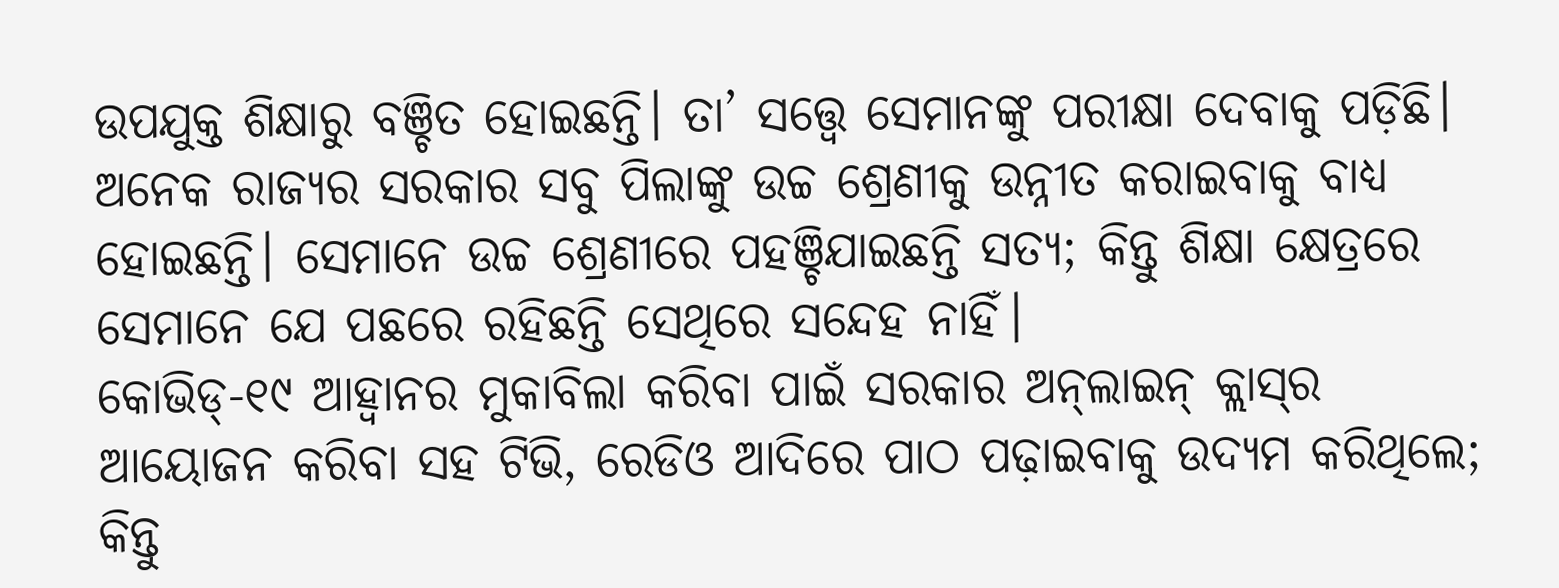ଉପଯୁକ୍ତ ଶିକ୍ଷାରୁ ବଞ୍ଚିତ ହୋଇଛନ୍ତି। ତା’ ସତ୍ତ୍ବେ ସେମାନଙ୍କୁ ପରୀକ୍ଷା ଦେବାକୁ ପଡ଼ିଛି। ଅନେକ ରାଜ୍ୟର ସରକାର ସବୁ ପିଲାଙ୍କୁ ଉଚ୍ଚ ଶ୍ରେଣୀକୁ ଉନ୍ନୀତ କରାଇବାକୁ ବାଧ୍ୟ ହୋଇଛନ୍ତି। ସେମାନେ ଉଚ୍ଚ ଶ୍ରେଣୀରେ ପହଞ୍ଚିଯାଇଛନ୍ତି ସତ୍ୟ; କିନ୍ତୁ ଶିକ୍ଷା କ୍ଷେତ୍ରରେ ସେମାନେ ଯେ ପଛରେ ରହିଛନ୍ତି ସେଥିରେ ସନ୍ଦେହ ନାହିଁ।
କୋଭିଡ୍‌-୧୯ ଆହ୍ବାନର ମୁକାବିଲା କରିବା ପାଇଁ ସରକାର ଅନ୍‌ଲାଇନ୍‌ କ୍ଲାସ୍‌ର ଆୟୋଜନ କରିବା ସହ ଟିଭି, ରେଡିଓ ଆଦିରେ ପାଠ ପଢ଼ାଇବାକୁ ଉଦ୍ୟମ କରିଥିଲେ; କିନ୍ତୁ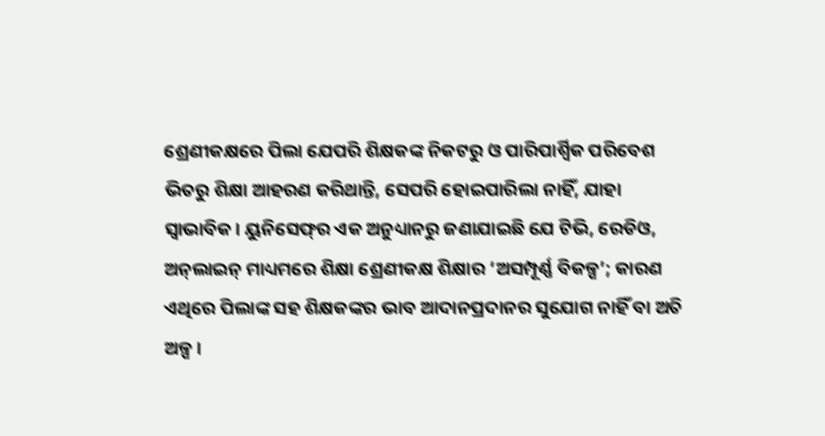ଶ୍ରେଣୀକକ୍ଷରେ ପିଲା ଯେପରି ଶିକ୍ଷକଙ୍କ ନିକଟରୁ ଓ ପାରିପାର୍ଶ୍ବିକ ପରିବେଶ ଭିତରୁ ଶିକ୍ଷା ଆହରଣ କରିଥାନ୍ତି, ସେପରି ହୋଇପାରିଲା ନାହିଁ, ଯାହା ସ୍ବାଭାବିକ। ୟୁନିସେଫ୍‌ର ଏକ ଅନୁଧ୍ୟାନରୁ ଜଣାଯାଇଛି ଯେ ଟିଭି, ରେଡିଓ, ଅନ୍‌ଲାଇନ୍ ମାଧ୍ୟମରେ ଶିକ୍ଷା ଶ୍ରେଣୀକକ୍ଷ ଶିକ୍ଷାର ‘ଅସମ୍ପୂର୍ଣ୍ଣ ବିକଳ୍ପ’; କାରଣ ଏଥିରେ ପିଲାଙ୍କ ସହ ଶିକ୍ଷକଙ୍କର ଭାବ ଆଦାନପ୍ରଦାନର ସୁଯୋଗ ନାହିଁ ବା ଅତି ଅଳ୍ପ।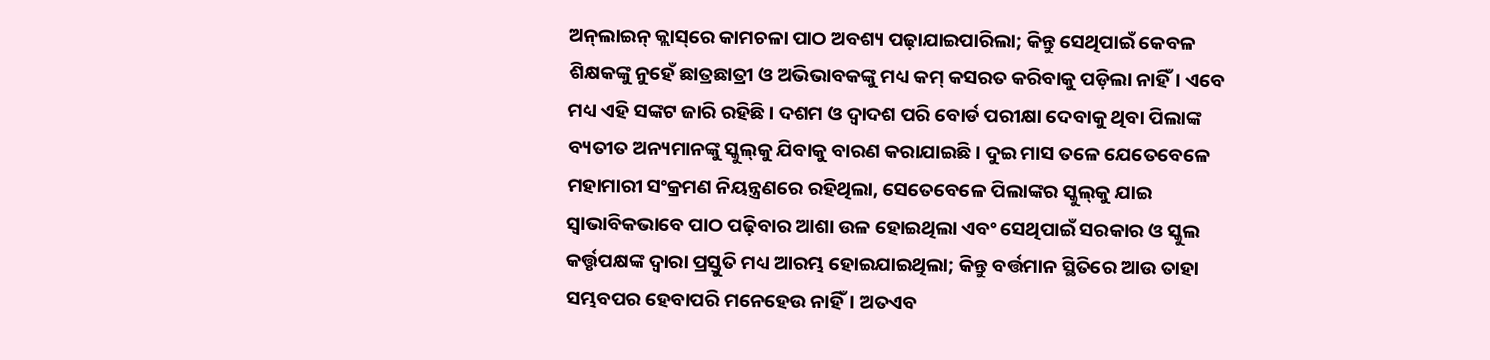ଅନ୍‌ଲାଇନ୍‌ କ୍ଲାସ୍‌ରେ କାମଚଳା ପାଠ ଅବଶ୍ୟ ପଢ଼ାଯାଇପାରିଲା; କିନ୍ତୁ ସେଥିପାଇଁ କେବଳ ଶିକ୍ଷକଙ୍କୁ ନୁହେଁ ଛାତ୍ରଛାତ୍ରୀ ଓ ଅଭିଭାବକଙ୍କୁ ମଧ୍ୟ କମ୍‌ କସରତ କରିବାକୁ ପଡ଼ିଲା ନାହିଁ। ଏବେ ମଧ୍ୟ ଏହି ସଙ୍କଟ ଜାରି ରହିଛି। ଦଶମ ଓ ଦ୍ବାଦଶ ପରି ବୋର୍ଡ ପରୀକ୍ଷା ଦେବାକୁ ଥିବା ପିଲାଙ୍କ ବ୍ୟତୀତ ଅନ୍ୟମାନଙ୍କୁ ସ୍କୁଲ୍‌କୁ ଯିବାକୁ ବାରଣ କରାଯାଇଛି। ଦୁଇ ମାସ ତଳେ ଯେତେବେଳେ ମହାମାରୀ ସଂକ୍ରମଣ ନିୟନ୍ତ୍ରଣରେ ରହିଥିଲା, ସେତେବେଳେ ପିଲାଙ୍କର ସ୍କୁଲ୍‌କୁ ଯାଇ ସ୍ବାଭାବିକଭାବେ ପାଠ ପଢ଼ିବାର ଆଶା ଉଳ ହୋଇଥିଲା ଏବଂ ସେଥିପାଇଁ ସରକାର ଓ ସ୍କୁଲ କର୍ତ୍ତୃପକ୍ଷଙ୍କ ଦ୍ବାରା ପ୍ରସ୍ତୁତି ମଧ୍ୟ ଆରମ୍ଭ ହୋଇଯାଇଥିଲା; କିନ୍ତୁ ବର୍ତ୍ତମାନ ସ୍ଥିତିରେ ଆଉ ତାହା ସମ୍ଭବପର ହେବାପରି ମନେହେଉ ନାହିଁ। ଅତଏବ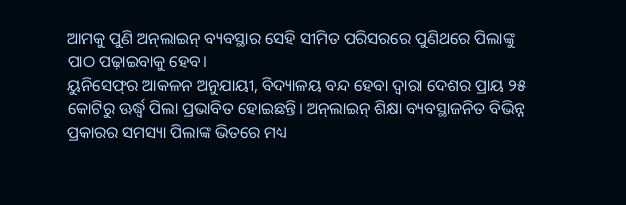ଆମକୁ ପୁଣି ଅନ୍‌ଲାଇନ୍‌ ବ୍ୟବସ୍ଥାର ସେହି ସୀମିତ ପରିସରରେ ପୁଣିଥରେ ପିଲାଙ୍କୁ ପାଠ ପଢ଼ାଇବାକୁ ହେବ।
ୟୁନିସେଫ୍‌ର ଆକଳନ ଅନୁଯାୟୀ, ବିଦ୍ୟାଳୟ ବନ୍ଦ ହେବା ଦ୍ବାରା ଦେଶର ପ୍ରାୟ ୨୫ କୋଟିରୁ ଊର୍ଦ୍ଧ୍ବ ପିଲା ପ୍ରଭାବିତ ହୋଇଛନ୍ତି। ଅନ୍‌ଲାଇନ୍‌ ଶିକ୍ଷା ବ୍ୟବସ୍ଥାଜନିତ ବିଭିନ୍ନ ପ୍ରକାରର ସମସ୍ୟା ପିଲାଙ୍କ ଭିତରେ ମଧ୍ୟ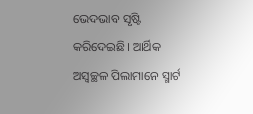ଭେଦଭାବ ସୃଷ୍ଟି କରିଦେଇଛି। ଆର୍ଥିକ ଅସ୍ବଚ୍ଛଳ ପିଲାମାନେ ସ୍ମାର୍ଟ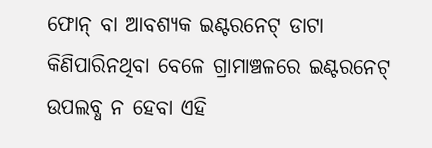ଫୋନ୍ ବା ଆବଶ୍ୟକ ଇଣ୍ଟରନେଟ୍‌ ଡାଟା କିଣିପାରିନଥିବା ବେଳେ ଗ୍ରାମାଞ୍ଚଳରେ ଇଣ୍ଟରନେଟ୍‌ ଉପଲବ୍ଧ ନ ହେବା ଏହି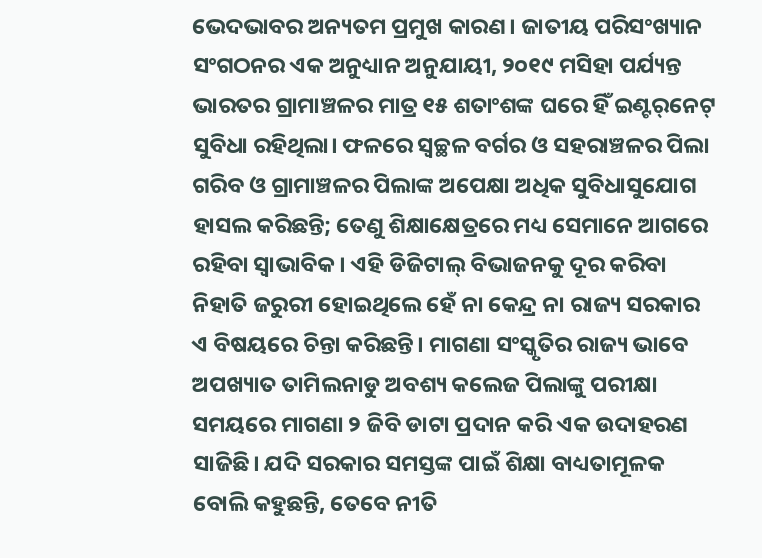ଭେଦଭାବର ଅନ୍ୟତମ ପ୍ରମୁଖ କାରଣ। ଜାତୀୟ ପରିସଂଖ୍ୟାନ ସଂଗଠନର ଏକ ଅନୁଧ୍ୟାନ ଅନୁଯାୟୀ, ୨୦୧୯ ମସିହା ପର୍ଯ୍ୟନ୍ତ ଭାରତର ଗ୍ରାମାଞ୍ଚଳର ମାତ୍ର ୧୫ ଶତାଂଶଙ୍କ ଘରେ ହିଁ ଇଣ୍ଟର୍‌ନେଟ୍‌ ସୁବିଧା ରହିଥିଲା। ଫଳରେ ସ୍ବଚ୍ଛଳ ବର୍ଗର ଓ ସହରାଞ୍ଚଳର ପିଲା ଗରିବ ଓ ଗ୍ରାମାଞ୍ଚଳର ପିଲାଙ୍କ ଅପେକ୍ଷା ଅଧିକ ସୁବିଧାସୁଯୋଗ ହାସଲ କରିଛନ୍ତି; ତେଣୁ ଶିକ୍ଷାକ୍ଷେତ୍ରରେ ମଧ୍ୟ ସେମାନେ ଆଗରେ ରହିବା ସ୍ବାଭାବିକ। ଏହି ଡିଜିଟାଲ୍‌ ବିଭାଜନକୁ ଦୂର କରିବା ନିହାତି ଜରୁରୀ ହୋଇଥିଲେ ହେଁ ନା କେନ୍ଦ୍ର ନା ରାଜ୍ୟ ସରକାର ଏ ବିଷୟରେ ଚିନ୍ତା କରିଛନ୍ତି। ମାଗଣା ସଂସ୍କୃତିର ରାଜ୍ୟ ଭାବେ ଅପଖ୍ୟାତ ତାମିଲନାଡୁ ଅବଶ୍ୟ କଲେଜ ପିଲାଙ୍କୁ ପରୀକ୍ଷା ସମୟରେ ମାଗଣା ୨ ଜିବି ଡାଟା ପ୍ରଦାନ କରି ଏକ ଉଦାହରଣ ସାଜିଛି। ଯଦି ସରକାର ସମସ୍ତଙ୍କ ପାଇଁ ଶିକ୍ଷା ବାଧ୍ୟତାମୂଳକ ବୋଲି କହୁଛନ୍ତି, ତେବେ ନୀତି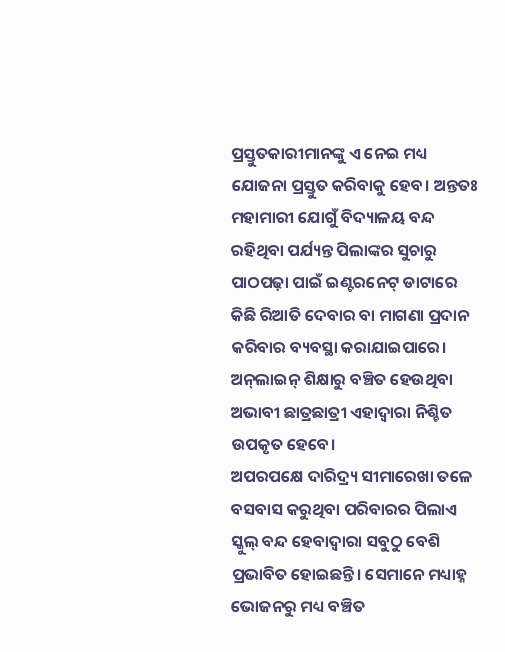ପ୍ରସ୍ତୁତକାରୀମାନଙ୍କୁ ଏ ନେଇ ମଧ୍ୟ ଯୋଜନା ପ୍ରସ୍ତୁତ କରିବାକୁ ହେବ। ଅନ୍ତତଃ ମହାମାରୀ ଯୋଗୁଁ ବିଦ୍ୟାଳୟ ବନ୍ଦ ରହିଥିବା ପର୍ଯ୍ୟନ୍ତ ପିଲାଙ୍କର ସୁଚାରୁ ପାଠପଢ଼ା ପାଇଁ ଇଣ୍ଟରନେଟ୍‌ ଡାଟାରେ କିଛି ରିଆତି ଦେବାର ବା ମାଗଣା ପ୍ରଦାନ କରିବାର ବ୍ୟବସ୍ଥା କରାଯାଇପାରେ। ଅନ୍‌ଲାଇନ୍ ଶିକ୍ଷାରୁ ବଞ୍ଚିତ ହେଉଥିବା ଅଭାବୀ ଛାତ୍ରଛାତ୍ରୀ ଏହାଦ୍ବାରା ନିଶ୍ଚିତ ଉପକୃତ ହେବେ।
ଅପରପକ୍ଷେ ଦାରିଦ୍ର୍ୟ ସୀମାରେଖା ତଳେ ବସବାସ କରୁଥିବା ପରିବାରର ପିଲାଏ ସ୍କୁଲ୍‌ ବନ୍ଦ ହେବାଦ୍ବାରା ସବୁଠୁ ବେଶି ପ୍ରଭାବିତ ହୋଇଛନ୍ତି। ସେମାନେ ମଧ୍ୟାହ୍ନ ଭୋଜନରୁ ମଧ୍ୟ ବଞ୍ଚିତ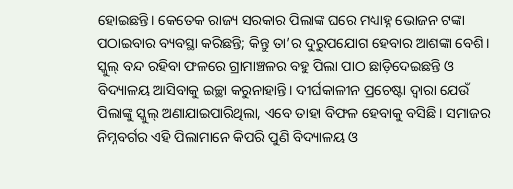ହୋଇଛନ୍ତି। କେତେକ ରାଜ୍ୟ ସରକାର ପିଲାଙ୍କ ଘରେ ମଧ୍ୟାହ୍ନ ଭୋଜନ ଟଙ୍କା ପଠାଇବାର ବ୍ୟବସ୍ଥା କରିଛନ୍ତି; କିନ୍ତୁ ତା’ର ଦୁରୁପଯୋଗ ହେବାର ଆଶଙ୍କା ବେଶି। ସ୍କୁଲ୍‌ ବନ୍ଦ ରହିବା ଫଳରେ ଗ୍ରାମାଞ୍ଚଳର ବହୁ ପିଲା ପାଠ ଛାଡ଼ିଦେଇଛନ୍ତି ଓ ବିଦ୍ୟାଳୟ ଆସିବାକୁ ଇଚ୍ଛା କରୁନାହାନ୍ତି। ଦୀର୍ଘକାଳୀନ ପ୍ରଚେଷ୍ଟା ଦ୍ବାରା ଯେଉଁ ପିଲାଙ୍କୁ ସ୍କୁଲ୍‌ ଅଣାଯାଇପାରିଥିଲା, ଏବେ ତାହା ବିଫଳ ହେବାକୁ ବସିଛି। ସମାଜର ନିମ୍ନବର୍ଗର ଏହି ପିଲାମାନେ କିପରି ପୁଣି ବିଦ୍ୟାଳୟ ଓ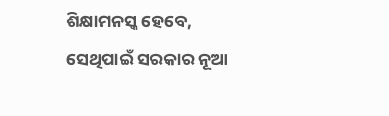ଶିକ୍ଷାମନସ୍କ ହେବେ, ସେଥିପାଇଁ ସରକାର ନୂଆ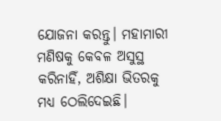ଯୋଜନା କରନ୍ତୁ। ମହାମାରୀ ମଣିଷକୁ କେବଳ ଅସୁସ୍ଥ କରିନାହିଁ, ଅଶିକ୍ଷା ଭିତରକୁ ମଧ୍ୟ ଠେଲିଦେଇଛି।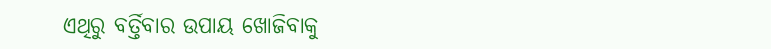ଏଥିରୁ ବର୍ତ୍ତିବାର ଉପାୟ ଖୋଜିବାକୁ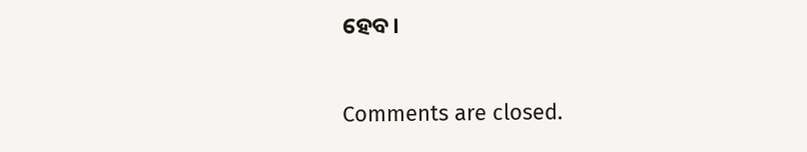ହେବ।

Comments are closed.